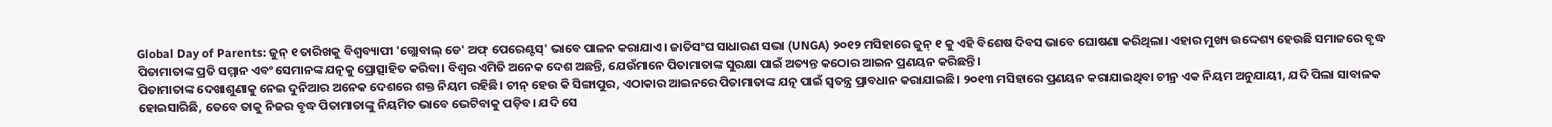Global Day of Parents: ଜୁନ୍ ୧ ତାରିଖକୁ ବିଶ୍ୱବ୍ୟାପୀ 'ଗ୍ଲୋବାଲ୍ ଡେ' ଅଫ୍ ପେରେଣ୍ଟସ୍' ଭାବେ ପାଳନ କରାଯାଏ। ଜାତିସଂଘ ସାଧାରଣ ସଭା (UNGA) ୨୦୧୨ ମସିହାରେ ଜୁନ୍ ୧ କୁ ଏହି ବିଶେଷ ଦିବସ ଭାବେ ଘୋଷଣା କରିଥିଲା। ଏହାର ମୁଖ୍ୟ ଉଦ୍ଦେଶ୍ୟ ହେଉଛି ସମାଜରେ ବୃଦ୍ଧ ପିତାମାତାଙ୍କ ପ୍ରତି ସମ୍ମାନ ଏବଂ ସେମାନଙ୍କ ଯତ୍ନକୁ ପ୍ରୋତ୍ସାହିତ କରିବା। ବିଶ୍ୱର ଏମିତି ଅନେକ ଦେଶ ଅଛନ୍ତି, ଯେଉଁମାନେ ପିତାମାତାଙ୍କ ସୁରକ୍ଷା ପାଇଁ ଅତ୍ୟନ୍ତ କଠୋର ଆଇନ ପ୍ରଣୟନ କରିଛନ୍ତି।
ପିତାମାତାଙ୍କ ଦେଖାଶୁଣାକୁ ନେଇ ଦୁନିଆର ଅନେକ ଦେଶରେ ଶକ୍ତ ନିୟମ ରହିଛି। ଚୀନ୍ ହେଉ କି ସିଙ୍ଗାପୁର, ଏଠାକାର ଆଇନରେ ପିତାମାତାଙ୍କ ଯତ୍ନ ପାଇଁ ସ୍ୱତନ୍ତ୍ର ପ୍ରାବଧାନ କରାଯାଇଛି। ୨୦୧୩ ମସିହାରେ ପ୍ରଣୟନ କରାଯାଇଥିବା ଚୀନ୍ର ଏକ ନିୟମ ଅନୁଯାୟୀ, ଯଦି ପିଲା ସାବାଳକ ହୋଇସାରିଛି, ତେବେ ତାକୁ ନିଜର ବୃଦ୍ଧ ପିତାମାତାଙ୍କୁ ନିୟମିତ ଭାବେ ଭେଟିବାକୁ ପଡ଼ିବ। ଯଦି ସେ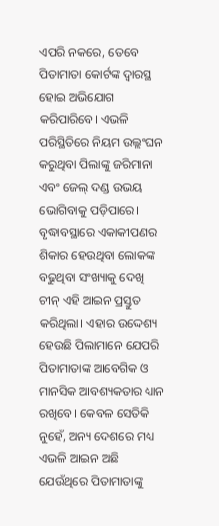ଏପରି ନକରେ, ତେବେ ପିତାମାତା କୋର୍ଟଙ୍କ ଦ୍ୱାରସ୍ଥ ହୋଇ ଅଭିଯୋଗ କରିପାରିବେ। ଏଭଳି ପରିସ୍ଥିତିରେ ନିୟମ ଉଲ୍ଲଂଘନ କରୁଥିବା ପିଲାଙ୍କୁ ଜରିମାନା ଏବଂ ଜେଲ୍ ଦଣ୍ଡ ଉଭୟ ଭୋଗିବାକୁ ପଡ଼ିପାରେ।
ବୃଦ୍ଧାବସ୍ଥାରେ ଏକାକୀପଣର ଶିକାର ହେଉଥିବା ଲୋକଙ୍କ ବଢୁଥିବା ସଂଖ୍ୟାକୁ ଦେଖି ଚୀନ୍ ଏହି ଆଇନ ପ୍ରସ୍ତୁତ କରିଥିଲା। ଏହାର ଉଦ୍ଦେଶ୍ୟ ହେଉଛି ପିଲାମାନେ ଯେପରି ପିତାମାତାଙ୍କ ଆବେଗିକ ଓ ମାନସିକ ଆବଶ୍ୟକତାର ଧ୍ୟାନ ରଖିବେ। କେବଳ ସେତିକି ନୁହେଁ, ଅନ୍ୟ ଦେଶରେ ମଧ୍ୟ ଏଭଳି ଆଇନ ଅଛି ଯେଉଁଥିରେ ପିତାମାତାଙ୍କୁ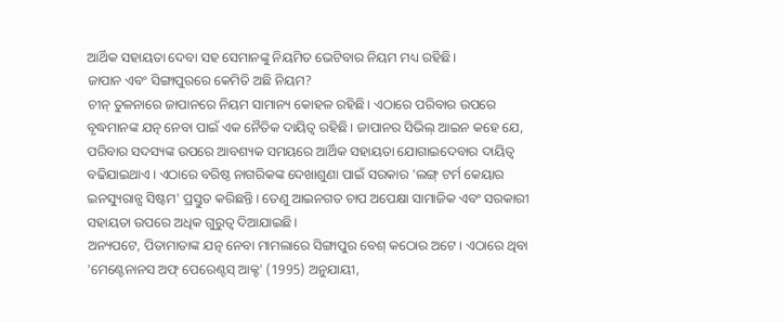ଆର୍ଥିକ ସହାୟତା ଦେବା ସହ ସେମାନଙ୍କୁ ନିୟମିତ ଭେଟିବାର ନିୟମ ମଧ୍ୟ ରହିଛି।
ଜାପାନ ଏବଂ ସିଙ୍ଗାପୁରରେ କେମିତି ଅଛି ନିୟମ?
ଚୀନ୍ ତୁଳନାରେ ଜାପାନରେ ନିୟମ ସାମାନ୍ୟ କୋହଳ ରହିଛି। ଏଠାରେ ପରିବାର ଉପରେ ବୃଦ୍ଧମାନଙ୍କ ଯତ୍ନ ନେବା ପାଇଁ ଏକ ନୈତିକ ଦାୟିତ୍ୱ ରହିଛି। ଜାପାନର ସିଭିଲ୍ ଆଇନ କହେ ଯେ, ପରିବାର ସଦସ୍ୟଙ୍କ ଉପରେ ଆବଶ୍ୟକ ସମୟରେ ଆର୍ଥିକ ସହାୟତା ଯୋଗାଇଦେବାର ଦାୟିତ୍ୱ ବଢିଯାଇଥାଏ। ଏଠାରେ ବରିଷ୍ଠ ନାଗରିକଙ୍କ ଦେଖାଶୁଣା ପାଇଁ ସରକାର 'ଲଙ୍ଗ୍ ଟର୍ମ କେୟାର ଇନସ୍ୟୁରାନ୍ସ ସିଷ୍ଟମ' ପ୍ରସ୍ତୁତ କରିଛନ୍ତି। ତେଣୁ ଆଇନଗତ ଚାପ ଅପେକ୍ଷା ସାମାଜିକ ଏବଂ ସରକାରୀ ସହାୟତା ଉପରେ ଅଧିକ ଗୁରୁତ୍ୱ ଦିଆଯାଇଛି।
ଅନ୍ୟପଟେ, ପିତାମାତାଙ୍କ ଯତ୍ନ ନେବା ମାମଲାରେ ସିଙ୍ଗାପୁର ବେଶ୍ କଠୋର ଅଟେ। ଏଠାରେ ଥିବା 'ମେଣ୍ଟେନାନସ ଅଫ୍ ପେରେଣ୍ଟସ୍ ଆକ୍ଟ' (1995) ଅନୁଯାୟୀ,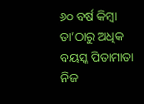୬୦ ବର୍ଷ କିମ୍ବା ତା’ଠାରୁ ଅଧିକ ବୟସ୍କ ପିତାମାତା ନିଜ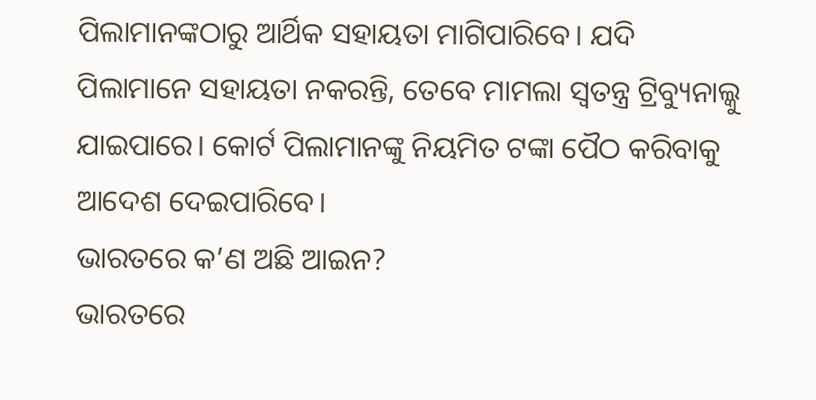ପିଲାମାନଙ୍କଠାରୁ ଆର୍ଥିକ ସହାୟତା ମାଗିପାରିବେ। ଯଦି ପିଲାମାନେ ସହାୟତା ନକରନ୍ତି, ତେବେ ମାମଲା ସ୍ୱତନ୍ତ୍ର ଟ୍ରିବ୍ୟୁନାଲ୍କୁ ଯାଇପାରେ। କୋର୍ଟ ପିଲାମାନଙ୍କୁ ନିୟମିତ ଟଙ୍କା ପୈଠ କରିବାକୁ ଆଦେଶ ଦେଇପାରିବେ।
ଭାରତରେ କ’ଣ ଅଛି ଆଇନ?
ଭାରତରେ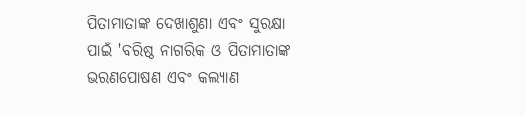ପିତାମାତାଙ୍କ ଦେଖାଶୁଣା ଏବଂ ସୁରକ୍ଷା ପାଇଁ 'ବରିଷ୍ଠ ନାଗରିକ ଓ ପିତାମାତାଙ୍କ ଭରଣପୋଷଣ ଏବଂ କଲ୍ୟାଣ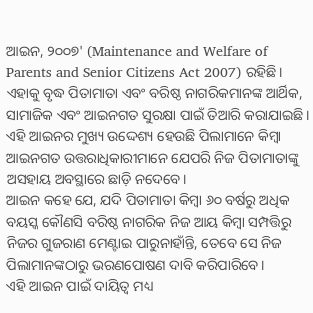ଆଇନ, ୨୦୦୭' (Maintenance and Welfare of Parents and Senior Citizens Act 2007) ରହିଛି। ଏହାକୁ ବୃଦ୍ଧ ପିତାମାତା ଏବଂ ବରିଷ୍ଠ ନାଗରିକମାନଙ୍କ ଆର୍ଥିକ, ସାମାଜିକ ଏବଂ ଆଇନଗତ ସୁରକ୍ଷା ପାଇଁ ତିଆରି କରାଯାଇଛି। ଏହି ଆଇନର ମୁଖ୍ୟ ଉଦ୍ଦେଶ୍ୟ ହେଉଛି ପିଲାମାନେ କିମ୍ବା ଆଇନଗତ ଉତ୍ତରାଧିକାରୀମାନେ ଯେପରି ନିଜ ପିତାମାତାଙ୍କୁ ଅସହାୟ ଅବସ୍ଥାରେ ଛାଡ଼ି ନଦେବେ।
ଆଇନ କହେ ଯେ, ଯଦି ପିତାମାତା କିମ୍ବା ୬୦ ବର୍ଷରୁ ଅଧିକ ବୟସ୍କ କୌଣସି ବରିଷ୍ଠ ନାଗରିକ ନିଜ ଆୟ କିମ୍ବା ସମ୍ପତ୍ତିରୁ ନିଜର ଗୁଜରାଣ ମେଣ୍ଟାଇ ପାରୁନାହାଁନ୍ତି, ତେବେ ସେ ନିଜ ପିଲାମାନଙ୍କଠାରୁ ଭରଣପୋଷଣ ଦାବି କରିପାରିବେ।
ଏହି ଆଇନ ପାଇଁ ଦାୟିତ୍ୱ ମଧ୍ୟ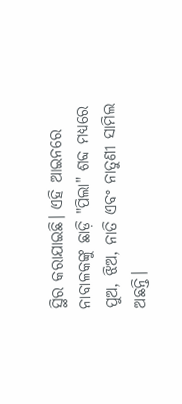ସ୍ଥିର କରାଯାଇଛି। ଏହି ଆଇନରେ ନାବାଳକଙ୍କୁ ଛାଡ଼ି "ପିଲା" ଶବ୍ଦ ମଧ୍ୟରେ ପୁଅ, ଝିଅ, ନାତି ଏବଂ ନାତୁଣୀ ସାମିଲ ଅଛନ୍ତି।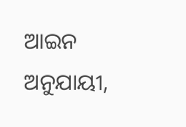ଆଇନ ଅନୁଯାୟୀ,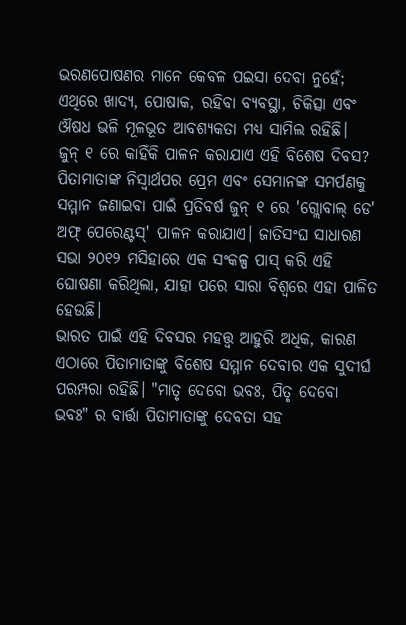ଭରଣପୋଷଣର ମାନେ କେବଳ ପଇସା ଦେବା ନୁହେଁ; ଏଥିରେ ଖାଦ୍ୟ, ପୋଷାକ, ରହିବା ବ୍ୟବସ୍ଥା, ଚିକିତ୍ସା ଏବଂ ଔଷଧ ଭଳି ମୂଳଭୂତ ଆବଶ୍ୟକତା ମଧ୍ୟ ସାମିଲ ରହିଛି।
ଜୁନ୍ ୧ ରେ କାହିଁକି ପାଳନ କରାଯାଏ ଏହି ବିଶେଷ ଦିବସ?
ପିତାମାତାଙ୍କ ନିସ୍ୱାର୍ଥପର ପ୍ରେମ ଏବଂ ସେମାନଙ୍କ ସମର୍ପଣକୁ ସମ୍ମାନ ଜଣାଇବା ପାଇଁ ପ୍ରତିବର୍ଷ ଜୁନ୍ ୧ ରେ 'ଗ୍ଲୋବାଲ୍ ଡେ' ଅଫ୍ ପେରେଣ୍ଟସ୍' ପାଳନ କରାଯାଏ। ଜାତିସଂଘ ସାଧାରଣ ସଭା ୨୦୧୨ ମସିହାରେ ଏକ ସଂକଳ୍ପ ପାସ୍ କରି ଏହି ଘୋଷଣା କରିଥିଲା, ଯାହା ପରେ ସାରା ବିଶ୍ୱରେ ଏହା ପାଳିତ ହେଉଛି।
ଭାରତ ପାଇଁ ଏହି ଦିବସର ମହତ୍ତ୍ୱ ଆହୁରି ଅଧିକ, କାରଣ ଏଠାରେ ପିତାମାତାଙ୍କୁ ବିଶେଷ ସମ୍ମାନ ଦେବାର ଏକ ସୁଦୀର୍ଘ ପରମ୍ପରା ରହିଛି। "ମାତୃ ଦେବୋ ଭବଃ, ପିତୃ ଦେବୋ ଭବଃ" ର ବାର୍ତ୍ତା ପିତାମାତାଙ୍କୁ ଦେବତା ସହ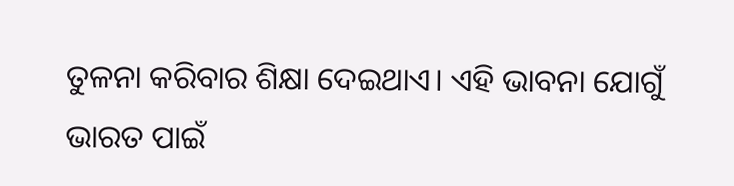ତୁଳନା କରିବାର ଶିକ୍ଷା ଦେଇଥାଏ। ଏହି ଭାବନା ଯୋଗୁଁ ଭାରତ ପାଇଁ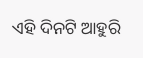ଏହି ଦିନଟି ଆହୁରି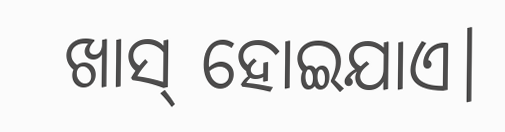ଖାସ୍ ହୋଇଯାଏ।